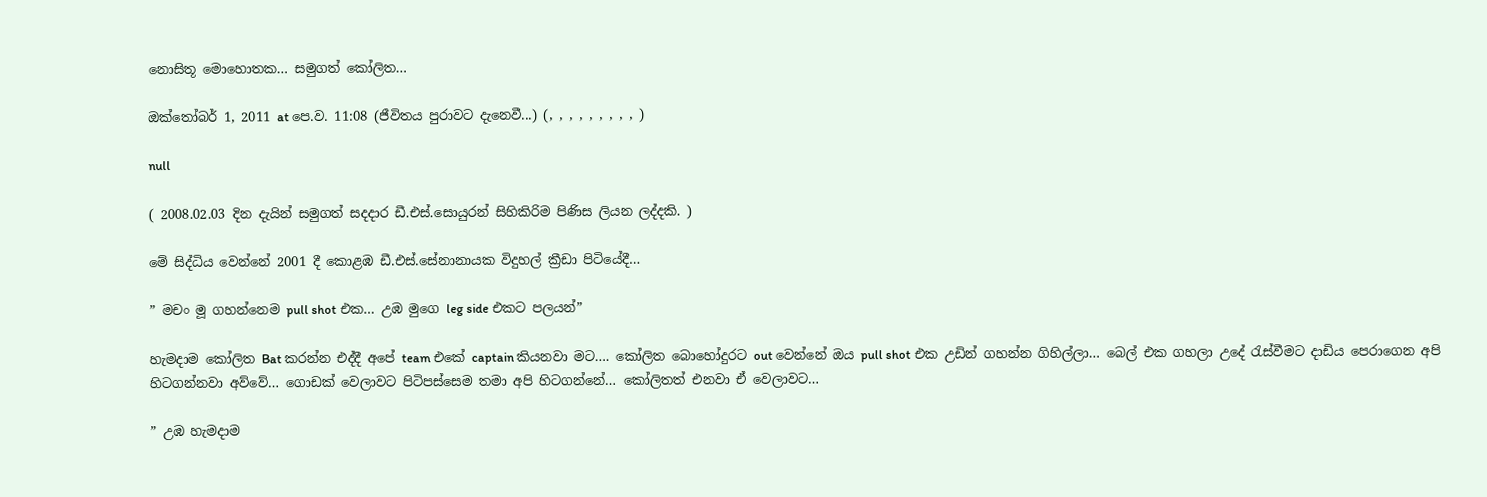නොසිතූ මොහොතක… සමුගත් කෝලිත…

ඔක්තෝබර් 1, 2011 at පෙ.ව. 11:08 (ජීවිතය පුරාවට දැනෙවී...) (, , , , , , , , , )

null

( 2008.02.03 දින දැයින් සමුගත් සදදාර ඩී.එස්.සොයුරන් සිහිකිරිම පිණිස ලියන ලද්දකි. )

මේ සිද්ධිය වෙන්නේ 2001 දී කොළඹ ඩී.එස්.සේනානායක විදුහල් ක්‍රීඩා පිටියේදී…

” මචං මූ ගහන්නෙම pull shot එක… උඹ මුගෙ leg side එකට පලයන්”

හැමදාම කෝලිත Bat කරන්න එද්දී අපේ team එකේ captain කියනවා මට…. කෝලිත බොහෝදුරට out වෙන්නේ ඔය pull shot එක උඩින් ගහන්න ගිහිල්ලා… බෙල් එක ගහලා උදේ රැස්වීමට දාඩිය පෙරාගෙන අපි හිටගන්නවා අව්වේ… ගොඩක් වෙලාවට පිටිපස්සෙම තමා අපි හිටගන්නේ… කෝලිතත් එනවා ඒ වෙලාවට…

” උඹ හැමදාම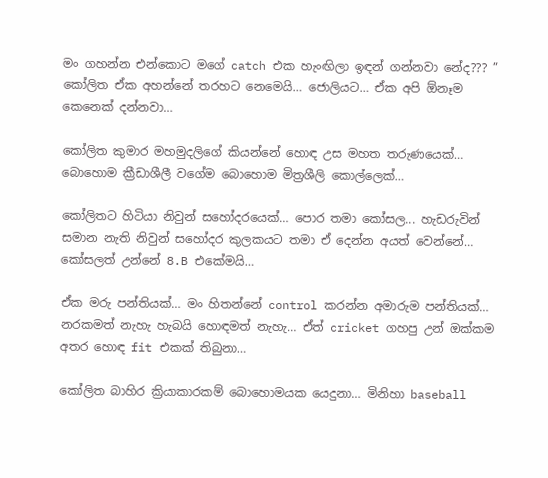මං ගහන්න එන්කොට මගේ catch එක හැංඟිලා ඉඳන් ගන්නවා නේද??? ” කෝලිත ඒක අහන්නේ තරහට නෙමෙයි… ජොලියට… ඒක අපි ඕනෑම කෙනෙක් දන්නවා…

කෝලිත කුමාර මහමුදලිගේ කියන්නේ හොඳ උස මහත තරුණයෙක්… බොහොම ක්‍රීඩාශීලී වගේම බොහොම මිත්‍රශීලි කොල්ලෙක්…

කෝලිතට හිටියා නිවුන් සහෝදරයෙක්… පොර තමා කෝසල... හැඩරුවින් සමාන නැති නිවුන් සහෝදර කුලකයට තමා ඒ දෙන්න අයත් වෙන්නේ… කෝසලත් උන්නේ 8.B එකේමයි…

ඒක මරු පන්තියක්… මං හිතන්නේ control කරන්න අමාරුම පන්තියක්… නරකමත් නැහැ හැබයි හොඳමත් නැහැ… ඒත් cricket ගහපු උන් ඔක්කම අතර හොඳ fit එකක් තිබුනා…

කෝලිත බාහිර ක්‍රියාකාරකම් බොහොමයක යෙදුනා… මිනිහා baseball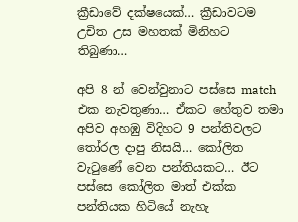ක්‍රීඩාවේ දක්ෂයෙක්… ක්‍රීඩාවටම උචිත උස මහතක් මිනිහට තිබුණා…

අපි 8 න් වෙන්වුනාට පස්සෙ match එක නැවතුණා… ඒකට හේතුව තමා අපිව අහඹු විදිහට 9 පන්තිවලට තෝරල දාපු නිසයි… කෝලිත වැටුණේ වෙන පන්තියකට… ඊට පස්සෙ කෝලිත මාත් එක්ක පන්තියක හිටියේ නැහැ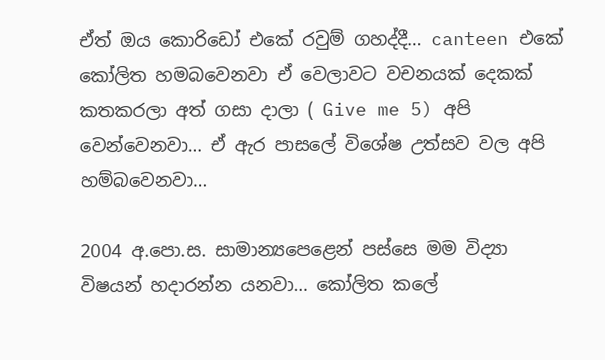ඒත් ඔය කොරිඩෝ එකේ රවුම් ගහද්දී… canteen එකේ කෝලිත හමබවෙනවා ඒ වෙලාවට වචනයක් දෙකක් කතකරලා අත් ගසා දාලා ( Give me 5) අපි වෙන්වෙනවා… ඒ ඇර පාසලේ විශේෂ උත්සව වල අපි හම්බවෙනවා…

2004 අ.පො.ස. සාමාන්‍යපෙළෙන් පස්සෙ මම විද්‍යා විෂයන් හදාරන්න යනවා… කෝලිත කලේ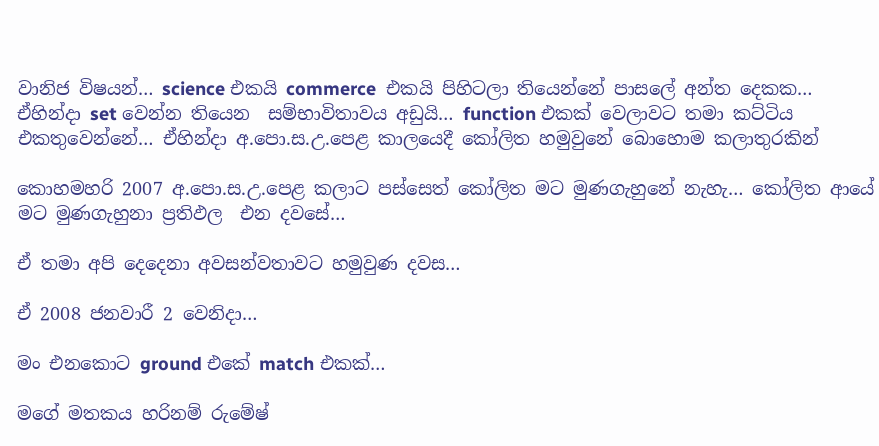වානිජ විෂයන්… science එකයි commerce  එකයි පිහිටලා තියෙන්නේ පාසලේ අන්ත දෙකක… ඒහින්දා set වෙන්න තියෙන  සම්භාවිතාවය අඩුයි… function එකක් වෙලාවට තමා කට්ටිය එකතුවෙන්නේ… ඒහින්දා අ.පො.ස.උ.පෙළ කාලයෙදී කෝලිත හමුවුනේ බොහොම කලාතුරකින්

කොහමහරි 2007 අ.පො.ස.උ.පෙළ කලාට පස්සෙත් කෝලිත මට මුණගැහුනේ නැහැ… කෝලිත ආයේ මට මුණගැහුනා ප්‍රතිඵල  එන දවසේ…

ඒ තමා අපි දෙදෙනා අවසන්වතාවට හමුවුණ දවස…

ඒ 2008 ජනවාරී 2 වෙනිදා…

මං එනකොට ground එකේ match එකක්…

මගේ මතකය හරිනම් රුමේෂ්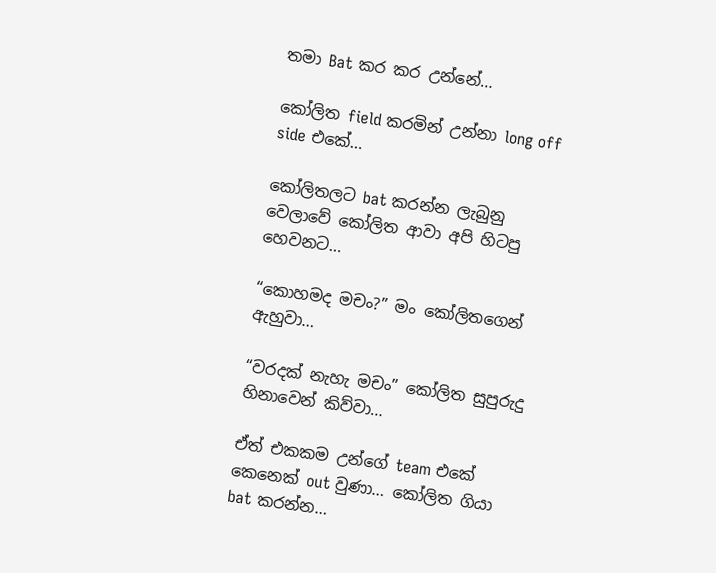තමා Bat කර කර උන්නේ…

කෝලිත field කරමින් උන්නා long off side එකේ…

කෝලිතලට bat කරන්න ලැබුනු වෙලාවේ කෝලිත ආවා අපි හිටපු හෙවනට…

“කොහමද මචං?” මං කෝලිතගෙන් ඇහුවා…

“වරදක් නැහැ මචං” කෝලිත සුපුරුදු හිනාවෙන් කිව්වා…

ඒත් එකකම උන්ගේ team එකේ කෙනෙක් out වුණා… කෝලිත ගියා bat කරන්න…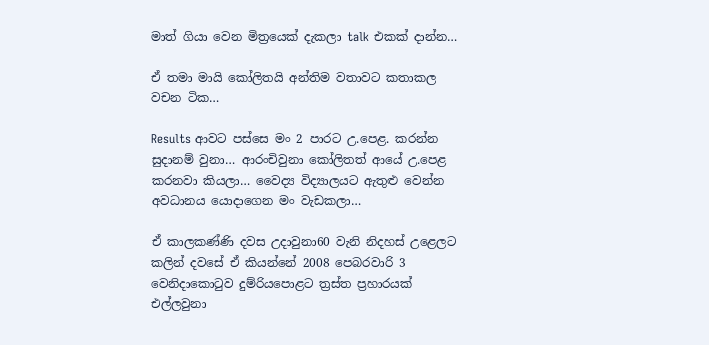මාත් ගියා වෙන මිත්‍රයෙක් දැකලා talk එකක් දාන්න…

ඒ තමා මායි කෝලිතයි අන්තිම වතාවට කතාකල වචන ටික…

Results ආවට පස්සෙ මං 2 පාරට උ.පෙළ. කරන්න සුදානම් වුනා… ආරංචිවුනා කෝලිතත් ආයේ උ.පෙළ කරනවා කියලා… වෛද්‍ය විද්‍යාලයට ඇතුළු වෙන්න අවධානය යොදාගෙන මං වැඩකලා…

ඒ කාලකණ්ණි දවස උදාවුනා60 වැනි නිදහස් උළෙලට කලින් දවසේ ඒ කියන්නේ 2008 පෙබරවාරි 3 වෙනිදාකොටුව දුම්රියපොළට ත්‍රස්ත ප්‍රහාරයක් එල්ලවුනා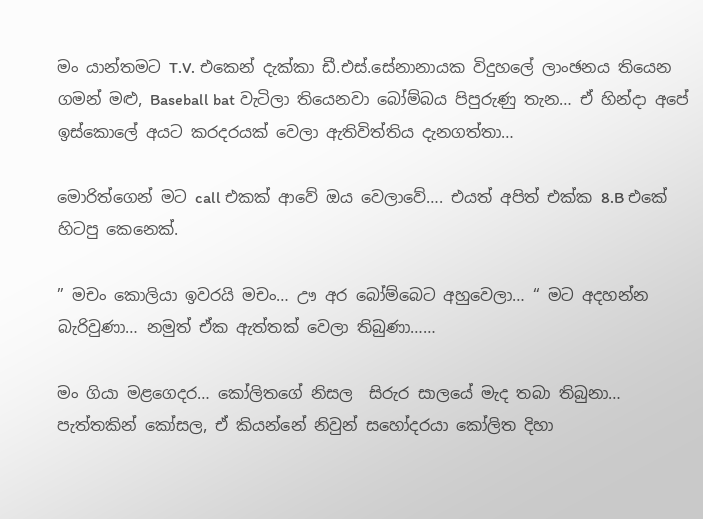මං යාන්තමට T.V. එකෙන් දැක්කා ඩී.එස්.සේනානායක විදුහලේ ලාංඡනය තියෙන ගමන් මළු, Baseball bat වැටිලා තියෙනවා බෝම්බය පිපුරුණු තැන… ඒ හින්දා අපේ ඉස්කොලේ අයට කරදරයක් වෙලා ඇතිවිත්තිය දැනගත්තා…

මොරිත්ගෙන් මට call එකක් ආවේ ඔය වෙලාවේ…. එයත් අපිත් එක්ක 8.B එකේ හිටපු කෙනෙක්.

” මචං කොලි‍යා ඉවරයි මචං… ඌ අර බෝම්බෙට අහුවෙලා… “ මට අදහන්න බැරිවුණා… නමුත් ඒක ඇත්තක් වෙලා තිබුණා……

මං ගියා මළගෙදර… කෝලිතගේ නිසල  සිරුර සාලයේ මැද තබා තිබුනා… පැත්තකින් කෝසල, ඒ කියන්නේ නිවුන් සහෝදරයා කෝලිත දිහා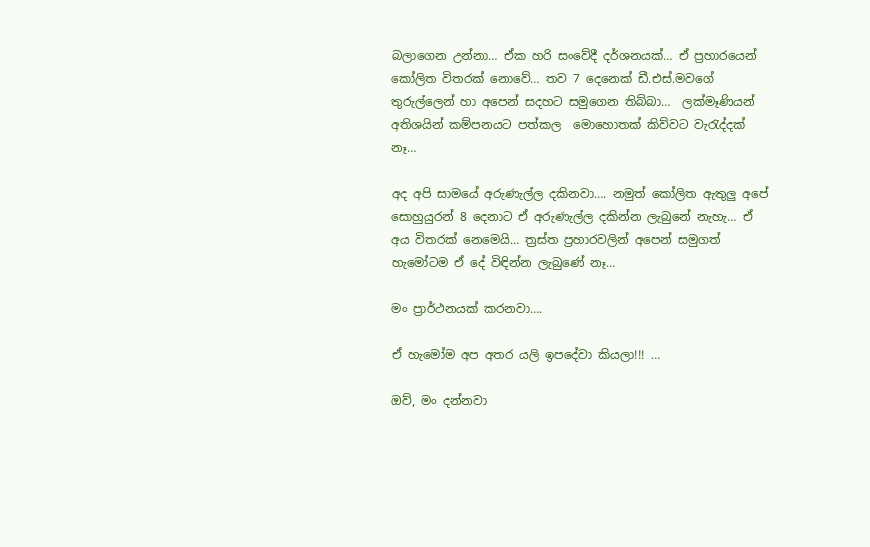බලාගෙන උන්නා… ඒක හරි සංවේදී දර්ශනයක්… ඒ ප්‍රහාරයෙන් කෝලිත විතරක් නොවේ… තව 7 දෙනෙක් ඩී.එස්.මවගේ තුරුල්ලෙන් හා අපෙන් සදහට සමුගෙන තිබ්බා…  ලක්මෑණියන් අතිශයින් කම්පනයට පත්කල  මොහොතක් කිව්වට වැරැද්දක් නෑ…

අද අපි සාමයේ අරුණැල්ල දකිනවා…. නමුත් කෝලිත ඇතුලු අපේ සොහුයුරන් 8 දෙනාට ඒ අරුණැල්ල දකින්න ලැබුනේ නැහැ… ඒ අය විතරක් නෙමෙයි… ත්‍රස්ත ප්‍රහාරවලින් අපෙන් සමුගත් හැමෝටම ඒ දේ විඳින්න ලැබුණේ නෑ…

මං ප්‍රාර්ථනයක් කරනවා….

ඒ හැමෝම අප අතර යලි ඉපදේවා කියලා!!! …

ඔව්, මං දන්නවා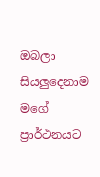ඔබලා සියලුදෙනාම මගේ ප්‍රාර්ථනයට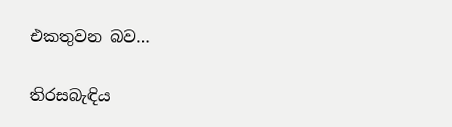එකතුවන බව…

තිරසබැඳිය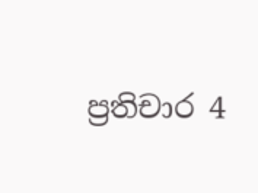ප්‍රතිචාර 4